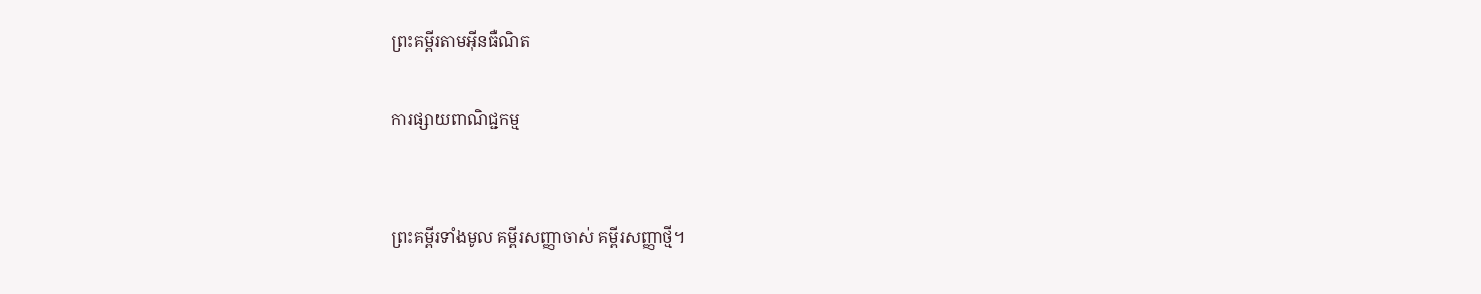ព្រះគម្ពីរតាមអ៊ីនធឺណិត

ការផ្សាយពាណិជ្ជកម្ម


ព្រះគម្ពីរទាំងមូល គម្ពីរសញ្ញាចាស់ គម្ពីរសញ្ញាថ្មី។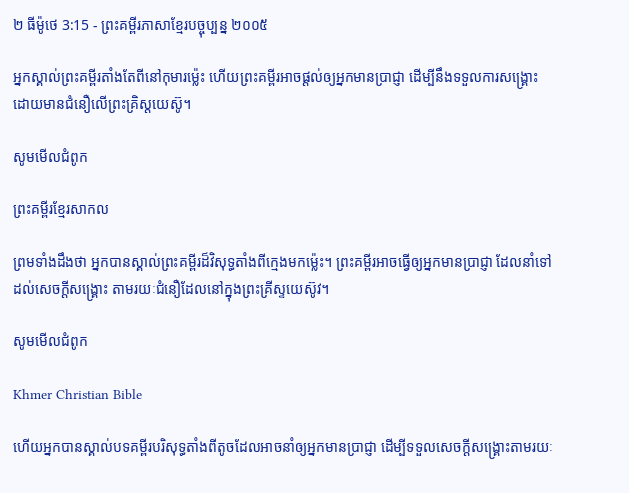២ ធីម៉ូថេ 3:15 - ព្រះគម្ពីរភាសាខ្មែរបច្ចុប្បន្ន ២០០៥

អ្នកស្គាល់ព្រះ‌គម្ពីរតាំងតែពីនៅកុមារម៉្លេះ ហើយព្រះ‌គម្ពីរអាចផ្ដល់ឲ្យអ្នកមានប្រាជ្ញា ដើម្បីនឹងទទួលការសង្គ្រោះ ដោយមានជំនឿលើព្រះគ្រិស្ត‌យេស៊ូ។

សូមមើលជំពូក

ព្រះគម្ពីរខ្មែរសាកល

ព្រមទាំងដឹងថា អ្នកបានស្គាល់ព្រះគម្ពីរដ៏វិសុទ្ធតាំងពីក្មេងមកម្ល៉េះ។ ព្រះគម្ពីរអាចធ្វើឲ្យអ្នកមានប្រាជ្ញា ដែលនាំទៅដល់សេចក្ដីសង្គ្រោះ តាមរយៈជំនឿដែលនៅក្នុងព្រះគ្រីស្ទយេស៊ូវ។

សូមមើលជំពូក

Khmer Christian Bible

ហើយអ្នកបានស្គាល់បទគម្ពីរបរិសុទ្ធតាំងពីតូចដែលអាចនាំឲ្យអ្នកមានប្រាជ្ញា ដើម្បីទទួលសេចក្ដីសង្គ្រោះតាមរយៈ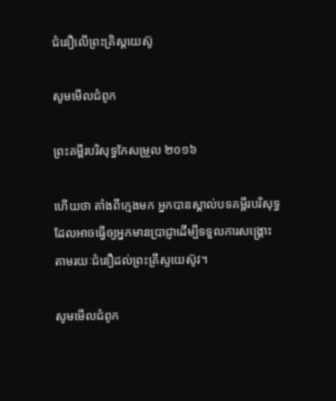ជំនឿលើព្រះគ្រិស្ដយេស៊ូ

សូមមើលជំពូក

ព្រះគម្ពីរបរិសុទ្ធកែសម្រួល ២០១៦

ហើយថា តាំងពីក្មេងមក អ្នកបានស្គាល់បទគម្ពីរបរិសុទ្ធ ដែលអាចធ្វើឲ្យអ្នកមានប្រាជ្ញាដើម្បីទទួលការសង្គ្រោះ តាមរយៈជំនឿដល់ព្រះ‌គ្រីស្ទ‌យេស៊ូវ។

សូមមើលជំពូក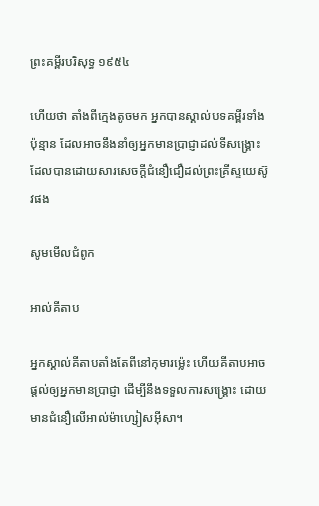ព្រះគម្ពីរបរិសុទ្ធ ១៩៥៤

ហើយថា តាំងពីក្មេងតូចមក អ្នកបានស្គាល់បទគម្ពីរទាំងប៉ុន្មាន ដែលអាចនឹងនាំឲ្យអ្នកមានប្រាជ្ញាដល់ទីសង្គ្រោះ ដែលបានដោយ‌សារសេចក្ដីជំនឿជឿដល់ព្រះ‌គ្រីស្ទយេស៊ូវផង

សូមមើលជំពូក

អាល់គីតាប

អ្នកស្គាល់គីតាបតាំងតែពីនៅកុមារម៉្លេះ ហើយគីតាបអាចផ្ដល់ឲ្យអ្នកមានប្រាជ្ញា ដើម្បីនឹងទទួលការសង្គ្រោះ ដោយមានជំនឿលើអាល់ម៉ា‌ហ្សៀស‌អ៊ីសា។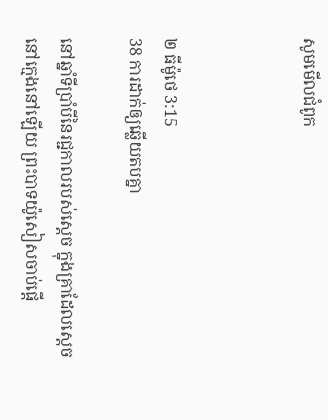សូមមើលជំពូក



២ ធីម៉ូថេ 3:15
38 ការដាក់ឲ្យឆ្លើយតបគ្នា

នៅឆ្នាំទីប្រាំបីនៃរជ្ជ‌កាលរបស់ស្ដេច ក្នុងគ្រាដែលស្ដេចនៅក្មេងនៅឡើយ ព្រះ‌បាទយ៉ូ‌សៀសចាប់ផ្ដើ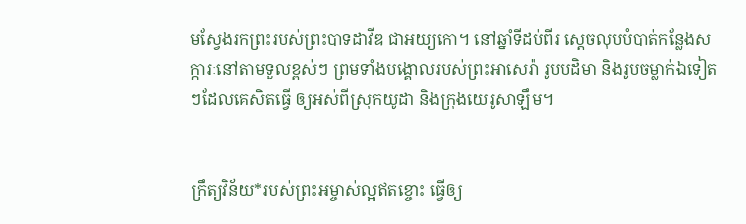មស្វែងរកព្រះរបស់ព្រះ‌បាទដាវីឌ ជាអយ្យ‌កោ។ នៅឆ្នាំទីដប់‌ពីរ ស្ដេចលុបបំបាត់កន្លែងសក្ការៈនៅតាមទួលខ្ពស់ៗ ព្រមទាំងបង្គោលរបស់ព្រះ‌អា‌សេ‌រ៉ា រូបបដិមា និងរូបចម្លាក់ឯទៀតៗដែលគេសិតធ្វើ ឲ្យអស់ពីស្រុកយូដា និងក្រុងយេរូ‌សាឡឹម។


ក្រឹត្យ‌វិន័យ*របស់ព្រះ‌អម្ចាស់ល្អឥតខ្ចោះ ធ្វើឲ្យ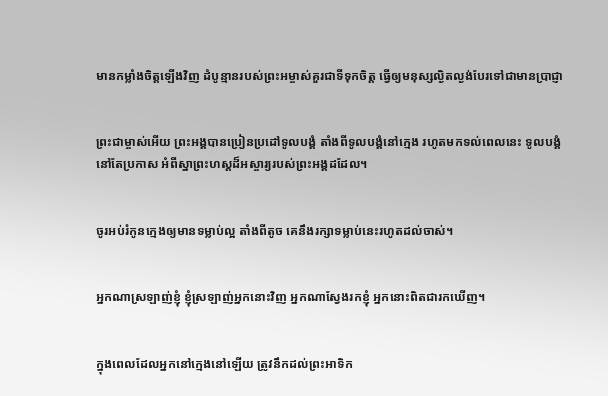មានកម្លាំងចិត្តឡើងវិញ ដំបូន្មានរបស់ព្រះ‌អម្ចាស់គួរជាទីទុកចិត្ត ធ្វើឲ្យមនុស្សល្ងិត‌ល្ងង់បែរទៅជាមានប្រាជ្ញា


ព្រះ‌ជាម្ចាស់អើយ ព្រះអង្គបានប្រៀន‌ប្រដៅទូលបង្គំ តាំងពីទូលបង្គំនៅក្មេង រហូតមកទល់ពេលនេះ ទូលបង្គំនៅតែប្រកាស អំពីស្នាព្រះ‌ហស្ដដ៏អស្ចារ្យរបស់ព្រះអង្គដដែល។


ចូរអប់រំកូនក្មេងឲ្យមានទម្លាប់ល្អ តាំងពីតូច គេនឹងរក្សាទម្លាប់នេះរហូតដល់ចាស់។


អ្នកណាស្រឡាញ់ខ្ញុំ ខ្ញុំស្រឡាញ់អ្នកនោះវិញ អ្នកណាស្វែងរកខ្ញុំ អ្នកនោះពិតជារកឃើញ។


ក្នុងពេលដែលអ្នកនៅក្មេងនៅឡើយ ត្រូវនឹកដល់ព្រះ‌អាទិក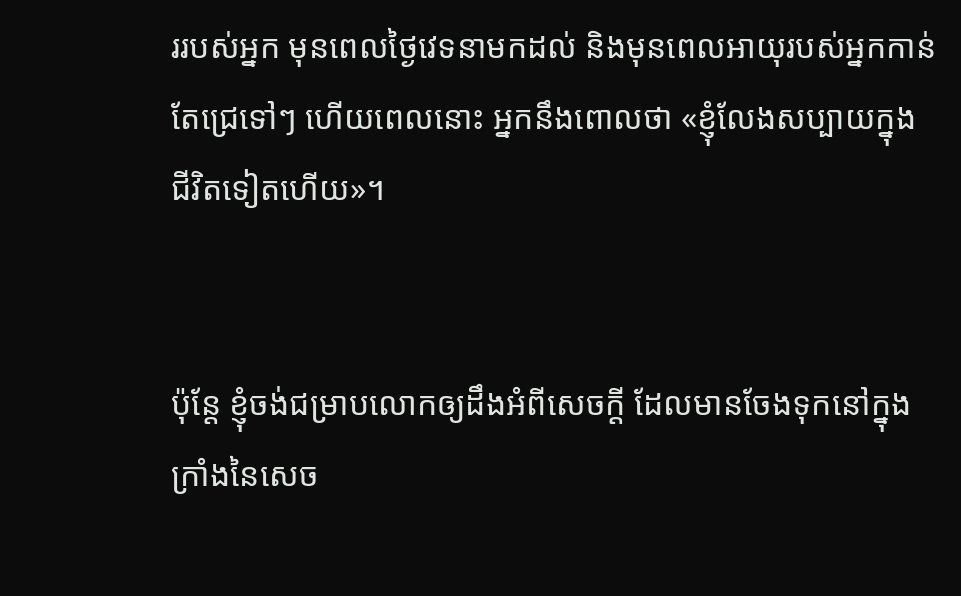ររបស់អ្នក មុនពេលថ្ងៃវេទនាមកដល់ និងមុនពេលអាយុរបស់អ្នកកាន់តែជ្រេទៅៗ ហើយពេលនោះ អ្នកនឹងពោលថា «ខ្ញុំលែងសប្បាយក្នុងជីវិតទៀតហើយ»។


ប៉ុន្តែ ខ្ញុំចង់ជម្រាបលោកឲ្យដឹងអំពីសេចក្ដី ដែលមានចែងទុកនៅក្នុងក្រាំងនៃសេច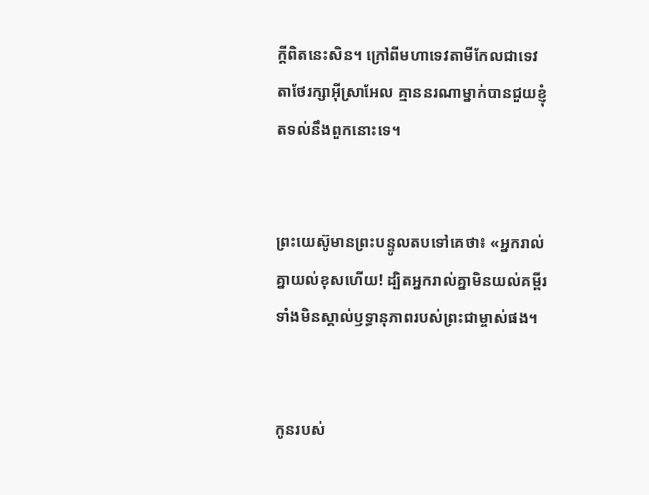ក្ដីពិតនេះសិន។ ក្រៅពីមហាទេវតាមីកែលជាទេវតាថែ‌រក្សាអ៊ីស្រា‌អែល គ្មាននរណាម្នាក់បានជួយខ្ញុំតទល់នឹងពួកនោះទេ។


ព្រះ‌យេស៊ូមានព្រះ‌បន្ទូលតបទៅគេថា៖ «អ្នករាល់គ្នាយល់ខុសហើយ! ដ្បិតអ្នករាល់គ្នាមិនយល់គម្ពីរ ទាំងមិនស្គាល់ឫទ្ធា‌នុភាពរបស់ព្រះ‌ជាម្ចាស់ផង។


កូនរបស់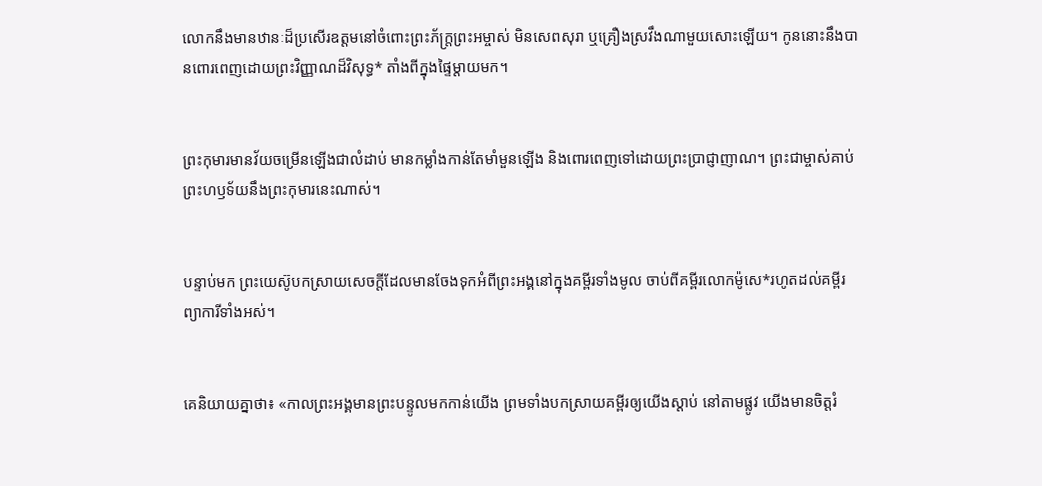លោកនឹងមានឋានៈដ៏ប្រសើរឧត្ដមនៅចំពោះព្រះ‌ភ័ក្ត្រព្រះ‌អម្ចាស់ មិនសេពសុរា ឬគ្រឿងស្រវឹងណាមួយសោះឡើយ។ កូននោះនឹងបានពោរ‌ពេញដោយព្រះ‌វិញ្ញាណដ៏វិសុទ្ធ* តាំងពីក្នុងផ្ទៃម្ដាយមក។


ព្រះ‌កុមារមានវ័យចម្រើនឡើងជាលំដាប់ មានកម្លាំងកាន់តែមាំ‌មួនឡើង និងពោរ‌ពេញទៅដោយព្រះ‌ប្រាជ្ញាញាណ។ ព្រះ‌ជាម្ចាស់គាប់ព្រះ‌ហឫទ័យនឹងព្រះ‌កុមារនេះណាស់។


បន្ទាប់មក ព្រះ‌យេស៊ូបកស្រាយសេចក្ដីដែលមានចែងទុកអំពីព្រះអង្គនៅក្នុងគម្ពីរទាំងមូល ចាប់ពីគម្ពីរលោកម៉ូសេ*រហូតដល់គម្ពីរព្យាការីទាំងអស់។


គេនិយាយគ្នាថា៖ «កាលព្រះអង្គមានព្រះ‌បន្ទូលមកកាន់យើង ព្រមទាំងបកស្រាយគម្ពីរឲ្យយើងស្ដាប់ នៅតាមផ្លូវ យើងមានចិត្តរំ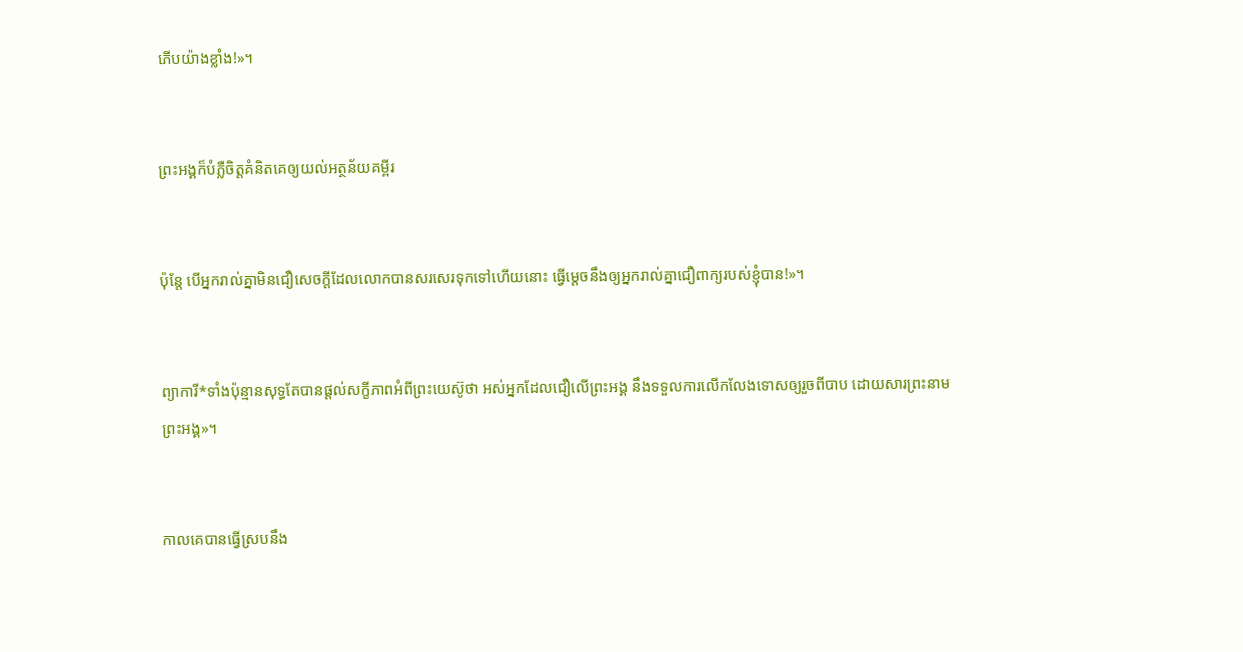ភើបយ៉ាងខ្លាំង!»។


ព្រះអង្គក៏បំភ្លឺចិត្តគំនិតគេឲ្យយល់អត្ថ‌ន័យគម្ពីរ


ប៉ុន្តែ បើអ្នករាល់គ្នាមិនជឿសេចក្ដីដែលលោកបានសរសេរទុកទៅហើយនោះ ធ្វើម្ដេចនឹងឲ្យអ្នករាល់គ្នាជឿពាក្យរបស់ខ្ញុំបាន!»។


ព្យាការី*ទាំងប៉ុន្មានសុទ្ធតែបានផ្ដល់សក្ខីភាពអំពីព្រះ‌យេស៊ូថា អស់អ្នកដែលជឿលើព្រះអង្គ នឹងទទួលការលើក‌លែងទោសឲ្យរួចពីបាប ដោយ‌សារព្រះ‌នាមព្រះអង្គ»។


កាលគេបានធ្វើស្របនឹង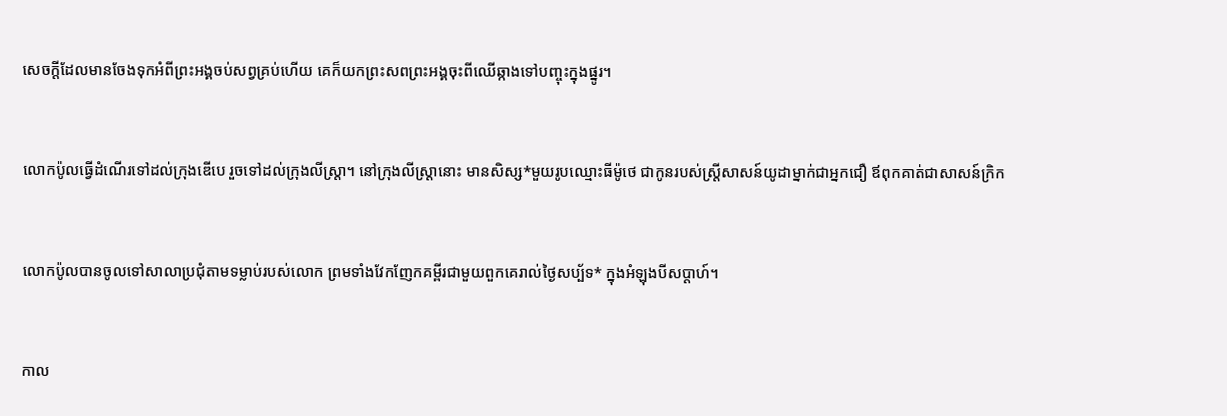សេចក្ដីដែលមានចែងទុកអំពីព្រះអង្គចប់សព្វគ្រប់ហើយ គេក៏យកព្រះសពព្រះអង្គចុះពីឈើឆ្កាងទៅបញ្ចុះក្នុងផ្នូរ។


លោកប៉ូលធ្វើដំណើរទៅដល់ក្រុងឌើបេ រួចទៅដល់ក្រុងលីស្ដ្រា។ នៅក្រុងលីស្ដ្រានោះ មានសិស្ស*មួយរូបឈ្មោះធីម៉ូថេ ជាកូនរបស់ស្ត្រីសាសន៍យូដាម្នាក់ជាអ្នកជឿ ឪពុកគាត់ជាសាសន៍ក្រិក


លោកប៉ូលបានចូលទៅសាលាប្រជុំតាមទម្លាប់របស់លោក ព្រមទាំងវែក‌ញែកគម្ពីរជាមួយពួកគេរាល់ថ្ងៃសប្ប័ទ* ក្នុងអំឡុងបីសប្ដាហ៍។


កាល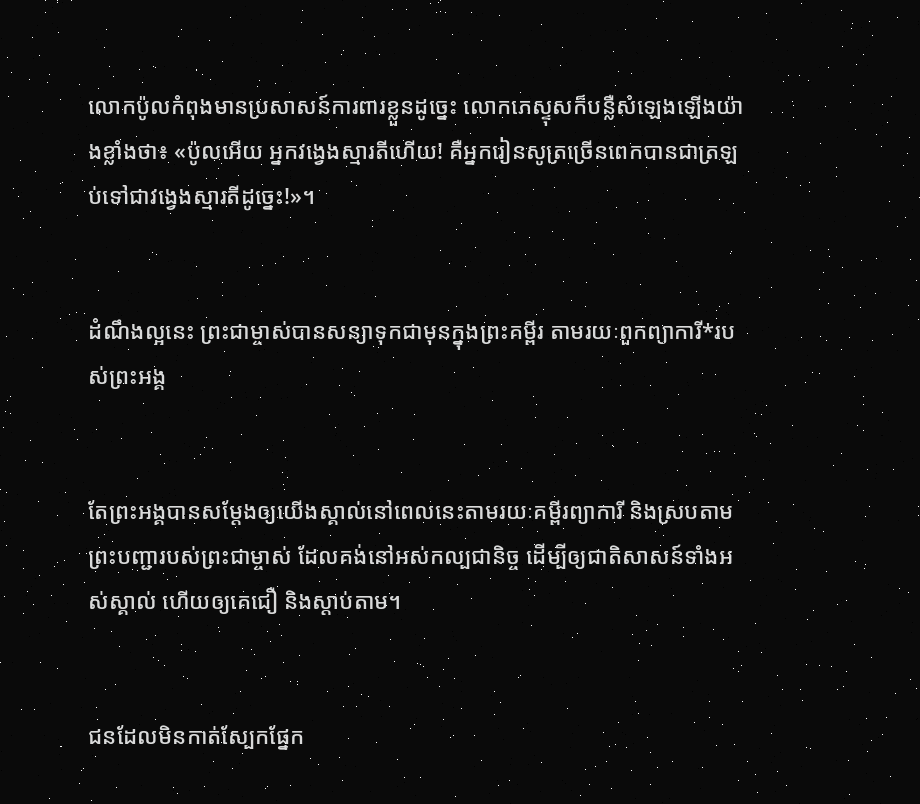លោកប៉ូលកំពុងមានប្រសាសន៍ការពារខ្លួនដូច្នេះ លោកភេស្ទុសក៏បន្លឺសំឡេងឡើងយ៉ាងខ្លាំងថា៖ «ប៉ូលអើយ អ្នកវង្វេងស្មារតីហើយ! គឺអ្នករៀនសូត្រច្រើនពេកបានជាត្រឡប់ទៅជាវង្វេងស្មារតីដូច្នេះ!»។


ដំណឹង‌ល្អនេះ ព្រះ‌ជា‌ម្ចាស់បានសន្យាទុកជាមុនក្នុងព្រះ‌គម្ពីរ តាមរយៈពួកព្យាការី*របស់ព្រះអង្គ


តែព្រះអង្គបានសម្តែងឲ្យយើងស្គាល់នៅពេលនេះតាមរយៈគម្ពីរព្យាការី និងស្របតាមព្រះ‌បញ្ជារបស់ព្រះ‌ជា‌ម្ចាស់ ដែលគង់នៅអស់‌កល្បជានិច្ច ដើម្បីឲ្យជាតិសាសន៍ទាំងអស់ស្គាល់ ហើយឲ្យគេជឿ និងស្ដាប់តាម។


ជនដែលមិនកាត់ស្បែកផ្នែក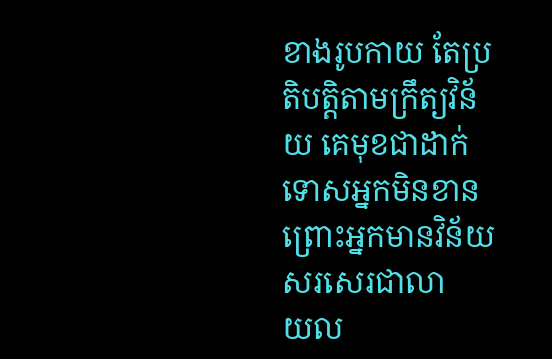ខាងរូបកាយ តែប្រតិបត្តិតាមក្រឹត្យ‌វិន័យ គេមុខជាដាក់ទោសអ្នកមិនខាន ព្រោះអ្នកមានវិន័យសរសេរជាលាយ‌ល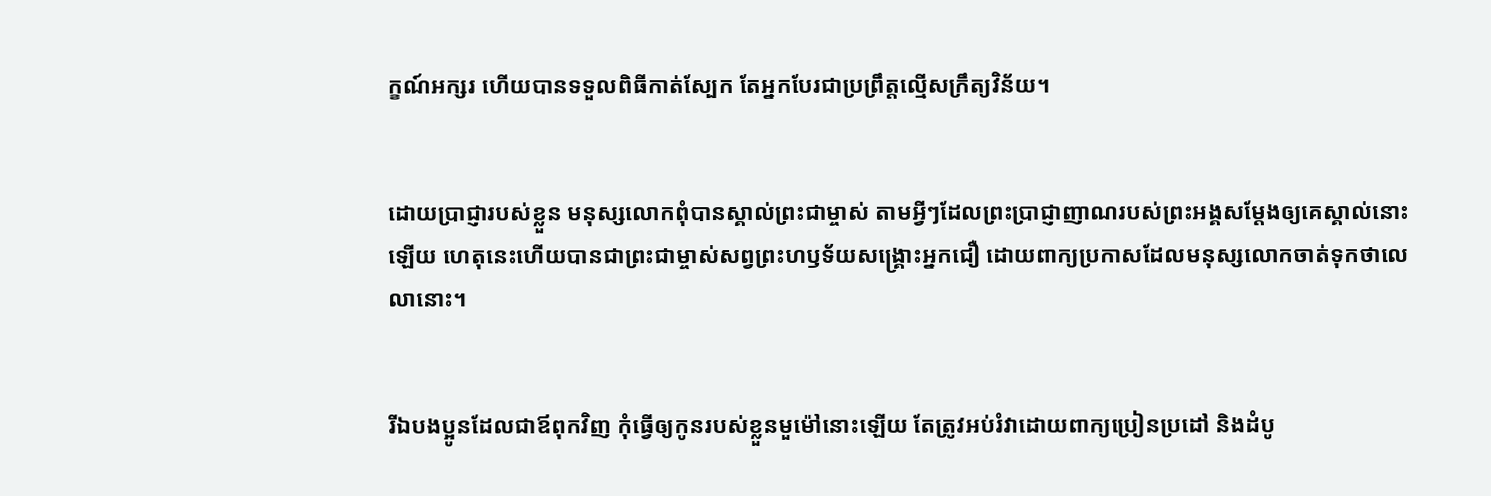ក្ខណ៍អក្សរ ហើយបានទទួលពិធីកាត់ស្បែក តែអ្នកបែរជាប្រព្រឹត្តល្មើសក្រឹត្យ‌វិន័យ។


ដោយប្រាជ្ញារបស់ខ្លួន មនុស្សលោកពុំបានស្គាល់ព្រះ‌ជាម្ចាស់ តាមអ្វីៗដែលព្រះ‌ប្រាជ្ញា‌ញាណរបស់ព្រះអង្គសម្តែងឲ្យគេស្គាល់នោះឡើយ ហេតុនេះហើយបានជាព្រះ‌ជាម្ចាស់សព្វព្រះ‌ហឫទ័យសង្គ្រោះអ្នកជឿ ដោយពាក្យប្រកាសដែលមនុស្សលោកចាត់ទុកថាលេលានោះ។


រីឯបងប្អូនដែលជាឪពុកវិញ កុំធ្វើឲ្យកូនរបស់ខ្លួនមួម៉ៅនោះឡើយ តែត្រូវអប់រំវាដោយពាក្យប្រៀន‌ប្រដៅ និងដំបូ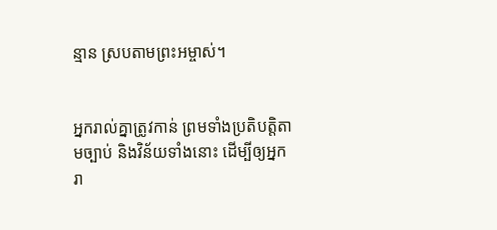ន្មាន ស្របតាមព្រះ‌អម្ចាស់។


អ្នករាល់គ្នាត្រូវកាន់ ព្រមទាំងប្រតិបត្តិតាមច្បាប់ និងវិន័យទាំងនោះ ដើម្បីឲ្យអ្នករា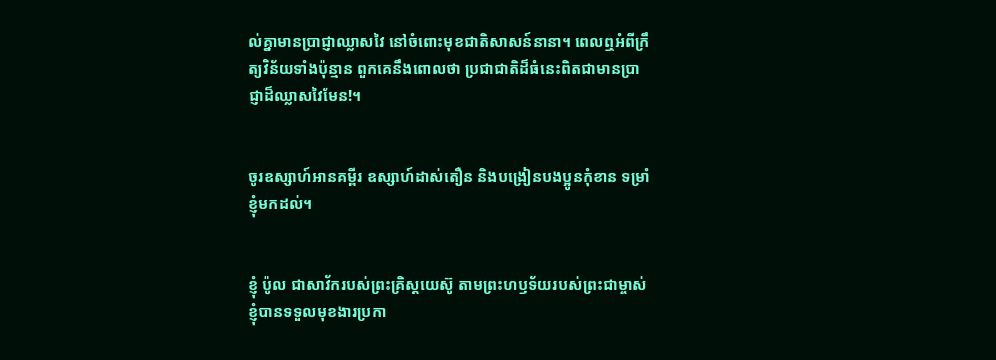ល់គ្នាមានប្រាជ្ញាឈ្លាសវៃ នៅចំពោះមុខជាតិសាសន៍នានា។ ពេលឮអំពីក្រឹត្យ‌វិន័យទាំងប៉ុន្មាន ពួកគេនឹងពោលថា ប្រជា‌ជាតិដ៏ធំនេះពិតជាមានប្រាជ្ញាដ៏ឈ្លាសវៃមែន!។


ចូរឧស្សាហ៍អានគម្ពីរ ឧស្សាហ៍ដាស់‌តឿន និងបង្រៀនបងប្អូនកុំខាន ទម្រាំខ្ញុំមកដល់។


ខ្ញុំ ប៉ូល ជាសាវ័ករបស់ព្រះគ្រិស្ត‌យេស៊ូ តាមព្រះ‌ហឫទ័យរបស់ព្រះ‌ជាម្ចាស់ ខ្ញុំបានទទួលមុខងារប្រកា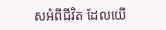សអំពីជីវិត ដែលយើ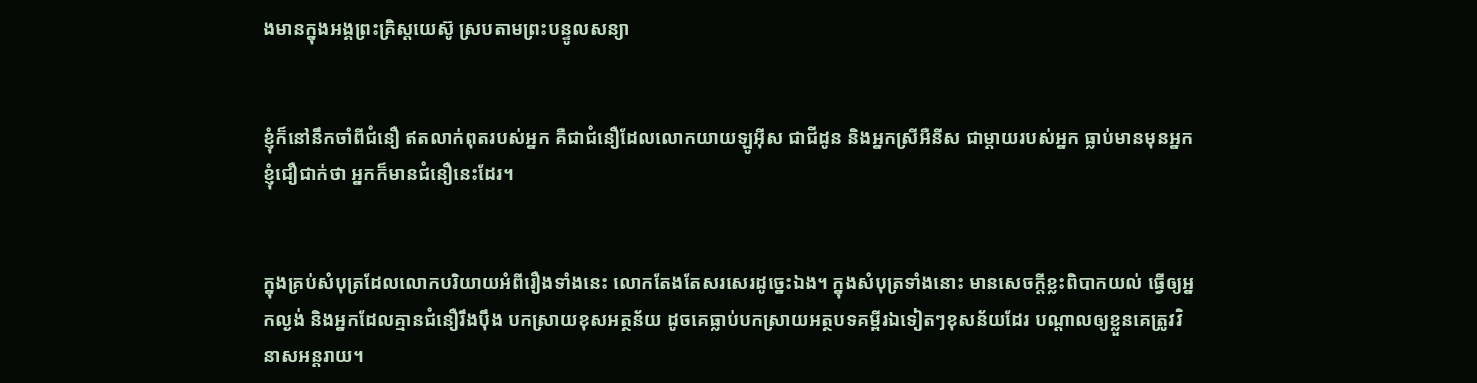ងមានក្នុងអង្គព្រះគ្រិស្ត‌យេស៊ូ ស្របតាមព្រះ‌បន្ទូលសន្យា


ខ្ញុំក៏នៅនឹកចាំពីជំនឿ ឥតលាក់ពុតរបស់អ្នក គឺជាជំនឿដែលលោកយាយឡូអ៊ីស ជាជីដូន និងអ្នកស្រីអឺនីស ជាម្ដាយរបស់អ្នក ធ្លាប់មានមុនអ្នក ខ្ញុំជឿជាក់ថា អ្នកក៏មានជំនឿនេះដែរ។


ក្នុងគ្រប់សំបុត្រដែលលោកបរិយាយអំពីរឿងទាំងនេះ លោកតែងតែសរសេរដូច្នេះឯង។ ក្នុងសំបុត្រទាំងនោះ មានសេចក្ដីខ្លះពិបាកយល់ ធ្វើឲ្យអ្នកល្ងង់ និងអ្នកដែលគ្មានជំនឿរឹង‌ប៉ឹង បកស្រាយខុសអត្ថ‌ន័យ ដូចគេធ្លាប់បកស្រាយអត្ថ‌បទគម្ពីរឯទៀតៗខុសន័យដែរ បណ្ដាលឲ្យខ្លួនគេត្រូវវិនាសអន្តរាយ។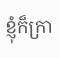ខ្ញុំក៏ក្រា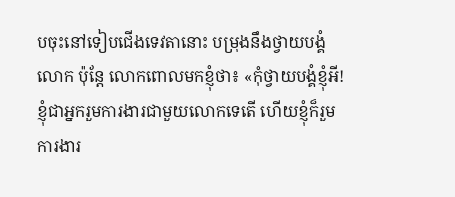បចុះនៅទៀបជើងទេវតានោះ បម្រុងនឹងថ្វាយ‌បង្គំលោក ប៉ុន្តែ លោកពោលមកខ្ញុំថា៖ «កុំថ្វាយ‌បង្គំខ្ញុំអី! ខ្ញុំជាអ្នករួមការ‌ងារជាមួយលោកទេតើ ហើយខ្ញុំក៏រួមការ‌ងារ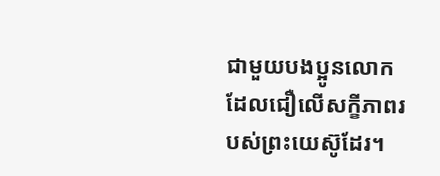ជាមួយបងប្អូនលោក ដែលជឿលើសក្ខីភាពរបស់ព្រះ‌យេស៊ូដែរ។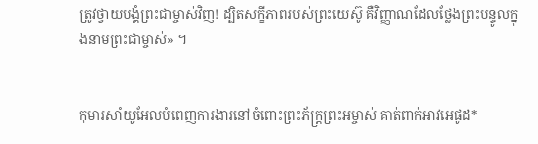ត្រូវថ្វាយ‌បង្គំព្រះ‌ជា‌ម្ចាស់វិញ! ដ្បិតសក្ខីភាពរបស់ព្រះ‌យេស៊ូ គឺវិញ្ញាណដែលថ្លែងព្រះ‌បន្ទូលក្នុងនាមព្រះ‌ជា‌ម្ចាស់» ។


កុមារសាំយូ‌អែលបំពេញការ‌ងារនៅចំពោះព្រះ‌ភ័ក្ត្រព្រះ‌អម្ចាស់ គាត់ពាក់អាវអេផូដ*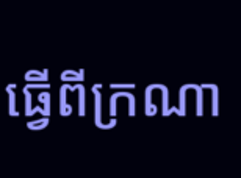ធ្វើពីក្រណា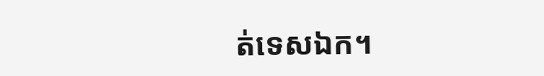ត់ទេស‌ឯក។